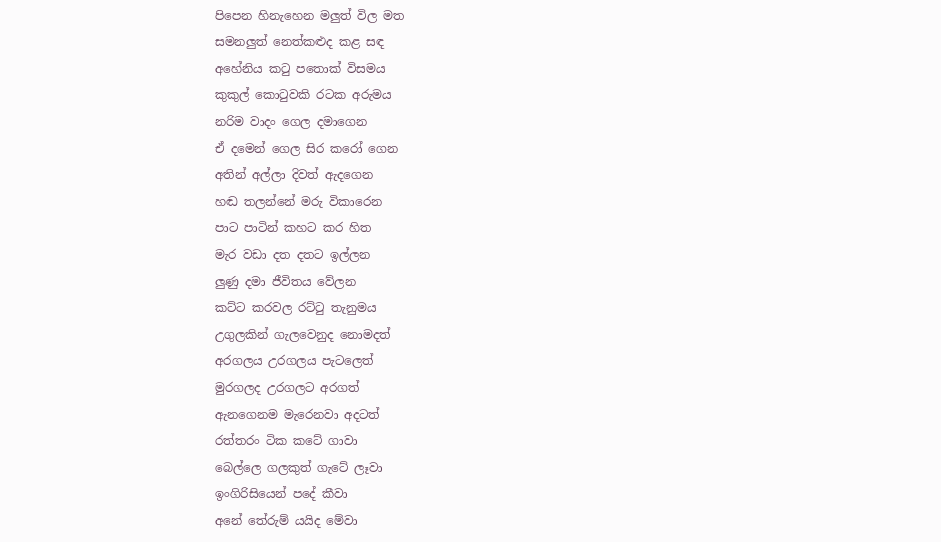පිපෙන හිනැහෙන මලුත් විල මත
සමනලුත් නෙත්කළුද කළ සඳ
අහේනිය කටු පතොක් විසමය
කුකුල් කොටුවකි රටක අරුමය
නරිම වාදං ගෙල දමාගෙන
ඒ දමෙන් ගෙල සිර කරෝ ගෙන
අතින් අල්ලා දිවත් ඇදගෙන
හඬ තලන්නේ මරු විකාරෙන
පාට පාටින් කහට කර හිත
මැර වඩා දත දතට ඉල්ලන
ලුණු දමා ජීවිතය වේලන
කට්ට කරවල රට්ටු තැනුමය
උගුලකින් ගැලවෙනුද නොමදත්
අරගලය උරගලය පැටලෙත්
මුරගලද උරගලට අරගත්
ඇනගෙනම මැරෙනවා අදටත්
රත්තරං ටික කටේ ගාවා
බෙල්ලෙ ගලකුත් ගැටේ ලෑවා
ඉංගිරිසියෙන් පදේ කීවා
අනේ තේරුම් යයිද මේවා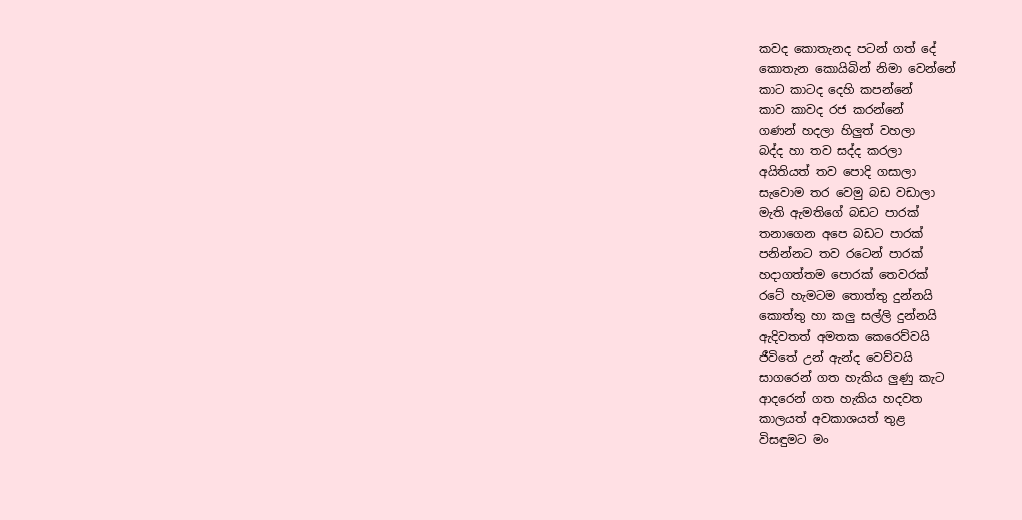කවද කොතැනද පටන් ගත් දේ
කොතැන කොයිබින් නිමා වෙන්නේ
කාට කාටද දෙහි කපන්නේ
කාව කාවද රජ කරන්නේ
ගණන් හදලා හිලුත් වහලා
බද්ද හා තව සද්ද කරලා
අයිතියත් තව පොදි ගසාලා
සැවොම තර වෙමු බඩ වඩාලා
මැති ඇමතිගේ බඩට පාරක්
තනාගෙන අපෙ බඩට පාරක්
පනින්නට තව රටෙන් පාරක්
හදාගත්තම පොරක් තෙවරක්
රටේ හැමටම තොත්තු දුන්නයි
කොත්තු හා කලු සල්ලි දුන්නයි
ඇදිවතත් අමතක කෙරෙව්වයි
ජීවිතේ උන් ඇන්ද වෙව්වයි
සාගරෙන් ගත හැකිය ලුණු කැට
ආදරෙන් ගත හැකිය හදවත
කාලයත් අවකාශයත් තුළ
විසඳුමට මං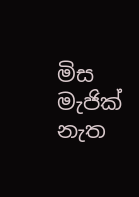මිස මැජික් නැත